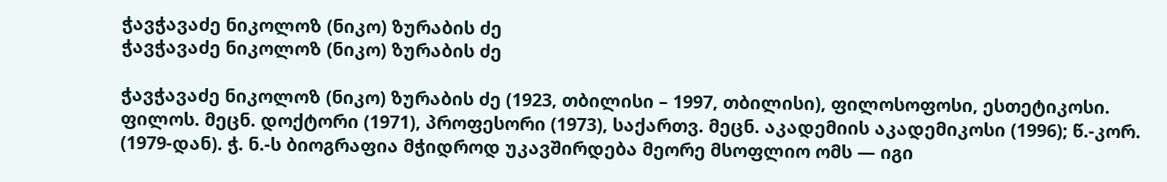ჭავჭავაძე ნიკოლოზ (ნიკო) ზურაბის ძე
ჭავჭავაძე ნიკოლოზ (ნიკო) ზურაბის ძე

ჭავჭავაძე ნიკოლოზ (ნიკო) ზურაბის ძე (1923, თბილისი – 1997, თბილისი), ფილოსოფოსი, ესთეტიკოსი. ფილოს. მეცნ. დოქტორი (1971), პროფესორი (1973), საქართვ. მეცნ. აკადემიის აკადემიკოსი (1996); წ.-კორ. (1979-დან). ჭ. ნ.-ს ბიოგრაფია მჭიდროდ უკავშირდება მეორე მსოფლიო ომს — იგი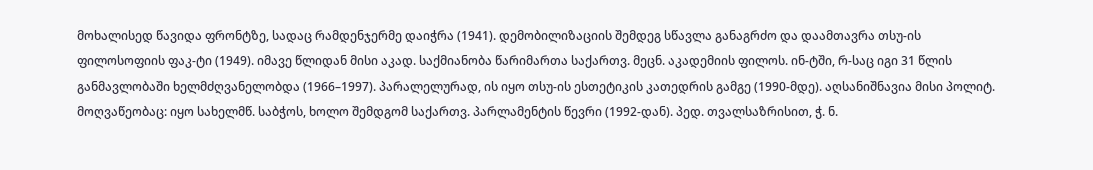მოხალისედ წავიდა ფრონტზე, სადაც რამდენჯერმე დაიჭრა (1941). დემობილიზაციის შემდეგ სწავლა განაგრძო და დაამთავრა თსუ-ის ფილოსოფიის ფაკ-ტი (1949). იმავე წლიდან მისი აკად. საქმიანობა წარიმართა საქართვ. მეცნ. აკადემიის ფილოს. ინ-ტში, რ-საც იგი 31 წლის განმავლობაში ხელმძღვანელობდა (1966–1997). პარალელურად, ის იყო თსუ-ის ესთეტიკის კათედრის გამგე (1990-მდე). აღსანიშნავია მისი პოლიტ. მოღვაწეობაც: იყო სახელმწ. საბჭოს, ხოლო შემდგომ საქართვ. პარლამენტის წევრი (1992-დან). პედ. თვალსაზრისით, ჭ. ნ.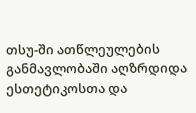თსუ-ში ათწლეულების განმავლობაში აღზრდიდა ესთეტიკოსთა და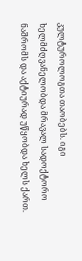კულტუროლოგთა თაობებს. იგი ხელმძღვანელობდა მრავალ სადოქტორო ნაშრომს და აქტიურად უწყობდა ხელს ქართ.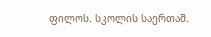ფილოს. სკოლის საერთაშ.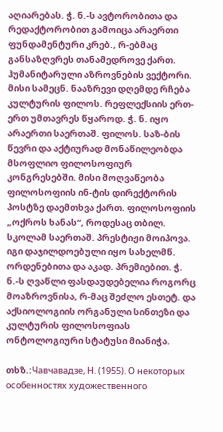აღიარებას. ჭ. ნ.-ს ავტორობითა და რედაქტორობით გამოიცა არაერთი ფუნდამენტური კრებ., რ-ებმაც განსაზღვრეს თანამედროვე ქართ. ჰუმანიტარული აზროვნების ვექტორი. მისი სამეცნ. ნააზრევი დღემდე რჩება კულტურის ფილოს. რეფლექსიის ერთ-ერთ უმთავრეს წყაროდ. ჭ. ნ. იყო არაერთი საერთაშ. ფილოს. საზ-ბის წევრი და აქტიურად მონაწილეობდა მსოფლიო ფილოსოფიურ კონგრესებში. მისი მოღვაწეობა ფილოსოფიის ინ-ტის დირექტორის პოსტზე დაემთხვა ქართ. ფილოსოფიის „ოქროს ხანას“, როდესაც თბილ. სკოლამ საერთაშ. პრესტიჟი მოიპოვა. იგი დაჯილდოებული იყო სახელმწ. ორდენებითა და აკად. პრემიებით. ჭ. ნ.-ს ღვაწლი ფასდაუდებელია როგორც მოაზროვნისა, რ-მაც შეძლო ესთეტ. და აქსიოლოგიის ორგანული სინთეზი და კულტურის ფილოსოფიას ონტოლოგიური სტატუსი მიანიჭა.

თხზ.:Чавчавадзе, Н. (1955). О некоторых особенностях художественного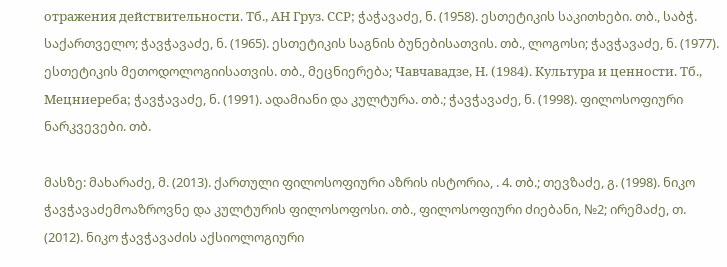отражения действительности. Тб., АН Груз. ССР; ჭაჭავაძე, ნ. (1958). ესთეტიკის საკითხები. თბ., საბჭ. საქართველო; ჭავჭავაძე, ნ. (1965). ესთეტიკის საგნის ბუნებისათვის. თბ., ლოგოსი; ჭავჭავაძე, ნ. (1977). ესთეტიკის მეთოდოლოგიისათვის. თბ., მეცნიერება; Чавчавадзе, Н. (1984). Культура и ценности. Тб., Мецниереба; ჭავჭავაძე, ნ. (1991). ადამიანი და კულტურა. თბ.; ჭავჭავაძე, ნ. (1998). ფილოსოფიური ნარკვევები. თბ.

მასზე: მახარაძე, მ. (2013). ქართული ფილოსოფიური აზრის ისტორია, . 4. თბ.; თევზაძე, გ. (1998). ნიკო ჭავჭავაძემოაზროვნე და კულტურის ფილოსოფოსი. თბ., ფილოსოფიური ძიებანი, №2; ირემაძე, თ. (2012). ნიკო ჭავჭავაძის აქსიოლოგიური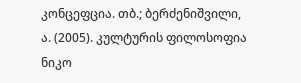კონცეფცია. თბ.; ბერძენიშვილი, ა. (2005). კულტურის ფილოსოფია ნიკო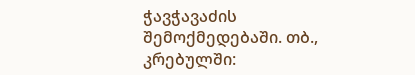ჭავჭავაძის შემოქმედებაში. თბ., კრებულში: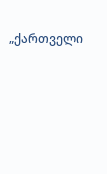„ქართველი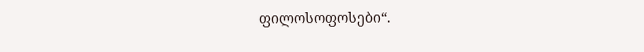ფილოსოფოსები“.